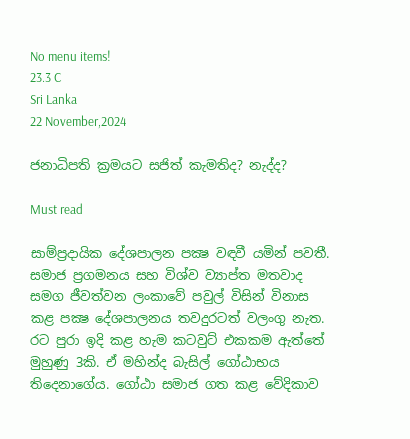No menu items!
23.3 C
Sri Lanka
22 November,2024

ජනාධිපති ක්‍රමයට සජිත් කැමතිද? නැද්ද?

Must read

සාම්ප්‍රදායික දේශපාලන පක්‍ෂ වඳවී යමින් පවතී. සමාජ ප්‍රගමනය සහ විශ්ව ව්‍යාප්ත මතවාද සමග ජීවත්වන ලංකාවේ පවුල් විසින් විනාස කළ පක්‍ෂ දේශපාලනය තවදුරටත් වලංගු නැත. රට පුරා ඉදි කළ හැම කටවුට් එකකම ඇත්තේ මුහුණු 3කි. ඒ මහින්ද බැසිල් ගෝඨාභය තිදෙනාගේය. ගෝඨා සමාජ ගත කළ වේදිකාව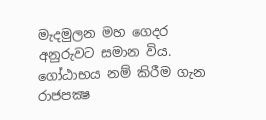මැදමුලන මහ ගෙදර අනුරුවට සමාන විය. ගෝඨාභය නම් කිරීම ගැන රාජපක්‍ෂ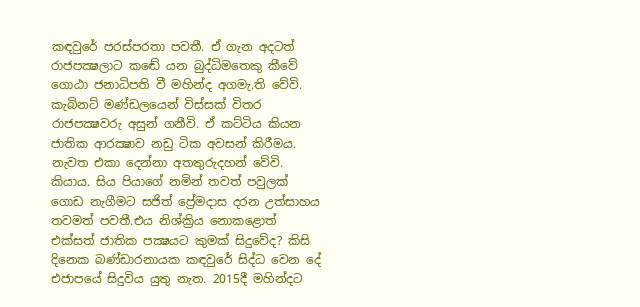කඳවුරේ පරස්පරතා පවතී. ඒ ගැන අදටත් රාජපක්‍ෂලාට කඬේ යන බුද්ධිමතෙකු කීවේ ගොඨා ජනාධිපති වී මහින්ද අගමැ.ති වේවි. කැබිනට් මණ්ඩලයෙන් විස්සක් විතර රාජපක්‍ෂවරු අසුන් ගනීවි. ඒ කට්ටිය කියන ජාතික ආරක්‍ෂාව නඩු ටික අවසන් කිරීමය. නැවත එකා දෙන්නා අතතුරුදහන් වේවි. කියාය. සිය පියාගේ නමින් තවත් පවුලක් ගොඩ නැගීමට සජිත් ප්‍රේමදාස දරන උත්සාහය තවමත් පවතී.එය නිශ්ක්‍රිය නොකළොත් එක්සත් ජාතික පක්‍ෂයට කුමක් සිදුවේද? කිසි දිනෙක බණ්ඩාරනායක කඳවුරේ සිද්ධ වෙන දේ එජාපයේ සිදුවිය යුතු නැත. 2015දී මහින්දට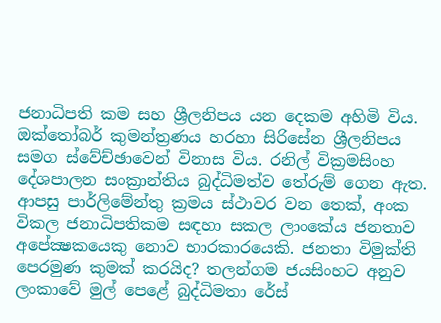ජනාධිපති කම සහ ශ්‍රීලනිපය යන දෙකම අහිමි විය. ඔක්තෝබර් කුමන්ත්‍රණය හරහා සිරිසේන ශ්‍රීලනිපය සමග ස්වේච්ඡාවෙන් විනාස විය. රනිල් වික්‍රමසිංහ දේශපාලන සංක්‍රාන්තිය බුද්ධිමත්ව තේරුම් ගෙන ඇත. ආපසු පාර්ලිමේන්තු ක්‍රමය ස්ථාවර වන තෙක්, අංක විකල ජනාධිපතිකම සඳහා සකල ලාංකේය ජනතාව අපේක්‍ෂකයෙකු නොව භාරකාරයෙකි. ජනතා විමුක්ති පෙරමුණ කුමක් කරයිද? තලන්ගම ජයසිංහට අනුව ලංකාවේ මුල් පෙළේ බුද්ධිමතා රේස්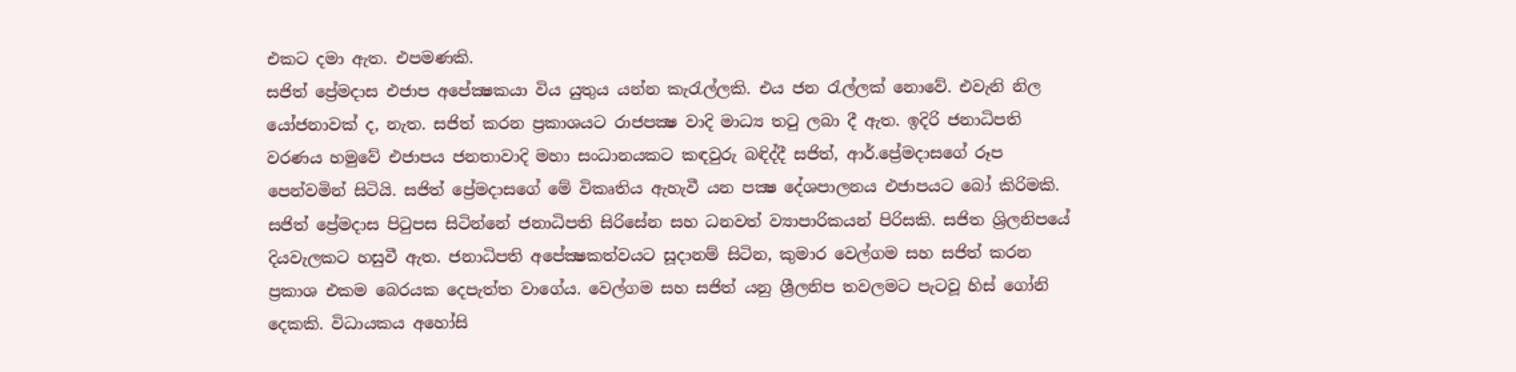එකට දමා ඇත. එපමණකි.
සජිත් ප්‍රේමදාස එජාප අපේක්‍ෂකයා විය යුතුය යන්න කැරැල්ලකි. එය ජන රැල්ලක් නොවේ. එවැනි නිල යෝජනාවක් ද, නැත. සජිත් කරන ප්‍රකාශයට රාජපක්‍ෂ වාදි මාධ්‍ය තටු ලබා දී ඇත. ඉදිරි ජනාධිපති වරණය හමුවේ එජාපය ජනතාවාදි මහා සංධානයකට කඳවුරු බඳිද්දී සජිත්, ආර්.ප්‍රේමදාසගේ රූප පෙන්වමින් සිටියි. සජිත් ප්‍රේමදාසගේ මේ විකෘතිය ඇහැවී යන පක්‍ෂ දේශපාලනය එජාපයට බෝ කිරිමකි. සජිත් ප්‍රේමදාස පිටුපස සිටින්නේ ජනාධිපති සිරිසේන සහ ධනවත් ව්‍යාපාරිකයන් පිරිසකි. සජිත ශ්‍රිලනිපයේ දියවැලකට හසුවී ඇත. ජනාධිපති අපේක්‍ෂකත්වයට සූදානම් සිටින, කුමාර වෙල්ගම සහ සජිත් කරන ප්‍රකාශ එකම බෙරයක දෙපැත්ත වාගේය. වෙල්ගම සහ සජිත් යනු ශ්‍රීලනිප තවලමට පැටවූ හිස් ගෝනි දෙකකි. විධායකය අහෝසි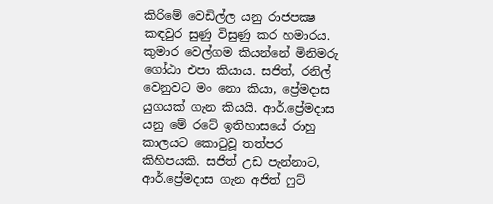කිරිමේ වෙඩිල්ල යනු රාජපක්‍ෂ කඳවුර සුණු විසුණු කර හමාරය. කුමාර වෙල්ගම කියන්නේ මිනිමරු ගෝඨා එපා කියාය. සජිත්, රනිල් වෙනුවට මං නො කියා, ප්‍රේමදාස යුගයක් ගැන කියයි. ආර්.ප්‍රේමදාස යනු මේ රටේ ඉතිහාසයේ රාහු කාලයට කොටුවූ තත්පර කිහිපයකි. සජිත් උඩ පැන්නාට, ආර්.ප්‍රේමදාස ගැන අජිත් ෆුට්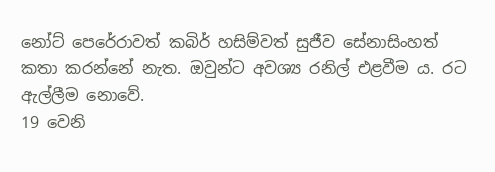නෝට් පෙරේරාවත් කබිර් හසිම්වත් සුජීව සේනාසිංහත් කතා කරන්නේ නැත. ඔවුන්ට අවශ්‍ය රනිල් එළවීම ය. රට ඇල්ලීම නොවේ.
19 වෙනි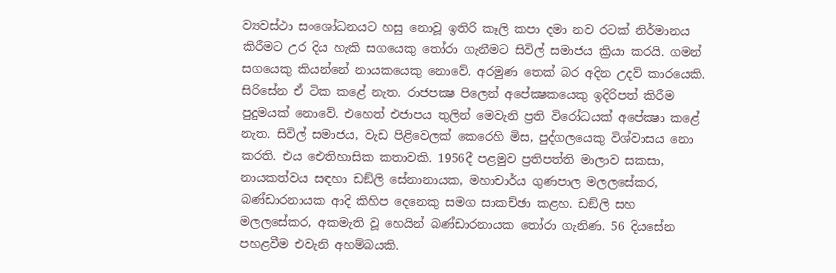ව්‍යවස්ථා සංශෝධනයට හසු නොවූ ඉතිරි කෑලි කපා දමා නව රටක් නිර්මානය කිරීමට උර දිය හැකි සගයෙකු තෝරා ගැනීමට සිවිල් සමාජය ක්‍රියා කරයි. ගමන් සගයෙකු කියන්නේ නායකයෙකු නොවේ. අරමුණ තෙක් බර අදින උදව් කාරයෙකි. සිරිසේන ඒ ටික කළේ නැත. රාජපක්‍ෂ පිලෙන් අපේක්‍ෂකයෙකු ඉදිරිපත් කිරීම පුදුමයක් නොවේ. එහෙත් එජාපය තුලින් මෙවැනි ප්‍රති විරෝධයක් අපේක්‍ෂා කළේ නැත. සිවිල් සමාජය, වැඩ පිළිවෙලක් කෙරෙහි මිස, පුද්ගලයෙකු විශ්වාසය නො කරති. එය ඓතිහාසික කතාවකි. 1956දී පළමුව ප්‍රතිපත්ති මාලාව සකසා, නායකත්වය සඳහා ඩඞ්ලි සේනානායක, මහාචාර්ය ගුණපාල මලලසේකර, බණ්ඩාරනායක ආදි කිහිප දෙනෙකු සමග සාකච්ඡා කළහ. ඩඞ්ලි සහ මලලසේකර, අකමැති වූ හෙයින් බණ්ඩාරනායක තෝරා ගැනිණ. 56 දියසේන පහළවීම එවැනි අහම්බයකි.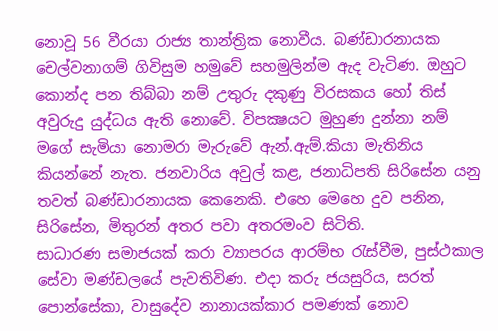නොවූ 56 වීරයා රාජ්‍ය තාන්ත්‍රික නොවීය. බණ්ඩාරනායක චෙල්වනාගම් ගිවිසුම හමුවේ සහමුලින්ම ඇද වැටිණ. ඔහුට කොන්ද පන තිබ්බා නම් උතුරු දකුණු විරසකය හෝ තිස් අවුරුදු යුද්ධය ඇති නොවේ. විපක්‍ෂයට මුහුණ දුන්නා නම් මගේ සැමියා නොමරා මැරුවේ ඇන්.ඇම්.කියා මැතිනිය කියන්නේ නැත. ජනවාරිය අවුල් කළ, ජනාධිපති සිරිසේන යනු තවත් බණ්ඩාරනායක කෙනෙකි. එහෙ මෙහෙ දුව පනින, සිරිසේන, මිතුරන් අතර පවා අතරමංව සිටිති.
සාධාරණ සමාජයක් කරා ව්‍යාපරය ආරම්භ රැස්වීම, පුස්ථකාල සේවා මණ්ඩලයේ පැවතිවිණ. එදා කරු ජයසුරිය, සරත් පොන්සේකා, වාසුදේව නානායක්කාර පමණක් නොව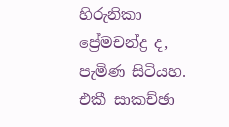හිරුනිකා ප්‍රේමචන්ද්‍ර ද, පැමිණ සිටියහ. එකී සාකච්ඡා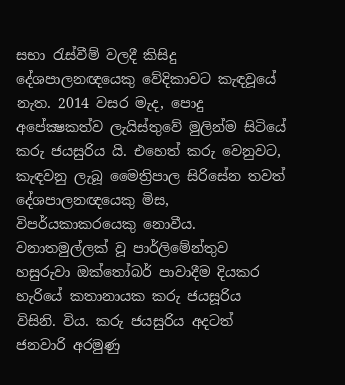සභා රැස්වීම් වලදී කිසිදු දේශපාලනඥයෙකු වේදිකාවට කැඳවූයේ නැත. 2014 වසර මැද, පොදු අපේක්‍ෂකත්ව ලැයිස්තුවේ මුලින්ම සිටියේ කරු ජයසුරිය යි. එහෙත් කරු වෙනුවට, කැඳවනු ලැබූ මෛත්‍රිපාල සිරිසේන තවත් දේශපාලනඥයෙකු මිස, විපර්යකාකරයෙකු නොවීය. වනාතමුල්ලක් වූ පාර්ලිමේන්තුව හසුරුවා ඔක්තෝබර් පාවාදීම දියකර හැරියේ කතානායක කරු ජයසූරිය විසිනි. විය. කරු ජයසුරිය අදටත් ජනවාරි අරමුණු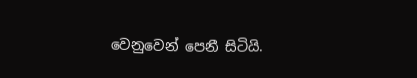වෙනුවෙන් පෙනී සිටියි.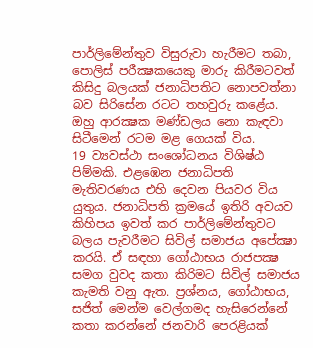පාර්ලිමේන්තුව විසුරුවා හැරීමට තබා, පොලිස් පරීක්‍ෂකයෙකු මාරු කිරීමටවත් කිසිදු බලයක් ජනාධිපතිට නොපවත්නා බව සිරිසේන රටට තහවුරු කළේය. ඔහු ආරක්‍ෂක මණ්ඩලය නො කැඳවා සිටීමෙන් රටම මළ ගෙයක් විය.
19 ව්‍යවස්ථා සංශෝධනය විශිෂ්ඨ පිම්මකි. එළඹෙන ජනාධිපති මැතිවරණය එහි දෙවන පියවර විය යුතුය. ජනාධිපති ක්‍රමයේ ඉතිරි අවයව කිහිපය ඉවත් කර පාර්ලිමේන්තුවට බලය පැවරීමට සිවිල් සමාජය අපේක්‍ෂා කරයි. ඒ සඳහා ගෝඨාභය රාජපක්‍ෂ සමග වුවද කතා කිරිමට සිවිල් සමාජය කැමති වනු ඇත. ප්‍රශ්නය, ගෝඨාභය, සජිත් මෙන්ම වෙල්ගමද හැසිරෙන්නේ කතා කරන්නේ ජනවාරි පෙරළියක්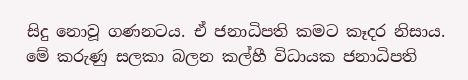සිදු නොවූ ගණනටය. ඒ ජනාධිපති කමට කෑදර නිසාය.
මේ කරුණු සලකා බලන කල්හී විධායක ජනාධිපති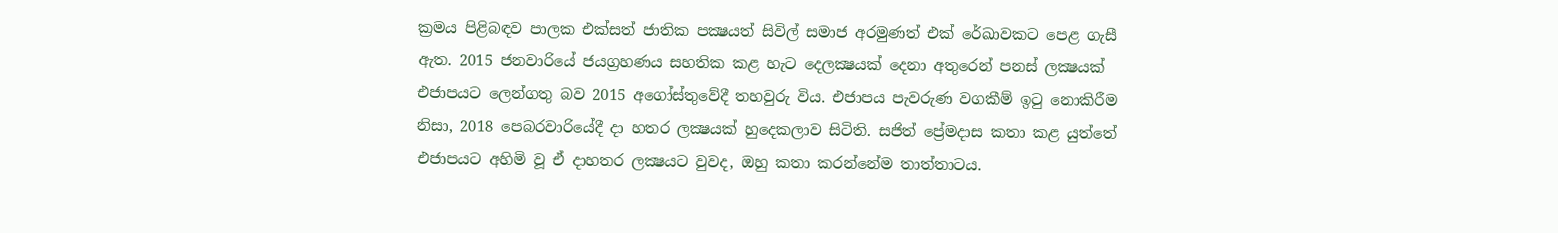ක්‍රමය පිළිබඳව පාලක එක්සත් ජාතික පක්‍ෂයත් සිවිල් සමාජ අරමුණත් එක් රේඛාවකට පෙළ ගැසී ඇත. 2015 ජනවාරියේ ජයග්‍රහණය සහතික කළ හැට දෙලක්‍ෂයක් දෙනා අතුරෙන් පනස් ලක්‍ෂයක් එජාපයට ලෙන්ගතු බව 2015 අගෝස්තුවේදී තහවුරු විය. එජාපය පැවරුණ වගකීම් ඉටු නොකිරීම නිසා, 2018 පෙබරවාරියේදී දා හතර ලක්‍ෂයක් හුදෙකලාව සිටිති. සජිත් ප්‍රේමදාස කතා කළ යුත්තේ එජාපයට අහිමි වූ ඒ දාහතර ලක්‍ෂයට වුවද, ඔහු කතා කරන්නේම තාත්තාටය.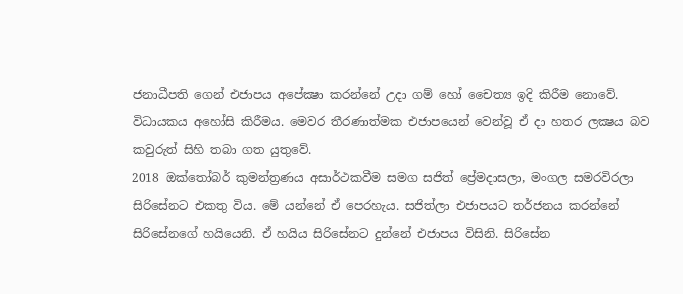ජනාධීපති ගෙන් එජාපය අපේක්‍ෂා කරන්නේ උදා ගම් හෝ චෛත්‍ය ඉදි කිරීම නොවේ. විධායකය අහෝසි කිරීමය. මෙවර තීරණාත්මක එජාපයෙන් වෙන්වූ ඒ දා හතර ලක්‍ෂය බව කවුරුත් සිහි තබා ගත යුතුවේ.
2018 ඔක්තෝබර් කුමන්ත්‍රණය අසාර්ථකවීම සමග සජිත් ප්‍රේමදාසලා, මංගල සමරවිරලා සිරිසේනට එකතු විය. මේ යන්නේ ඒ පෙරහැය. සජිත්ලා එජාපයට තර්ජනය කරන්නේ සිරිසේනගේ හයියෙනි. ඒ හයිය සිරිසේනට දුන්නේ එජාපය විසිනි. සිරිසේන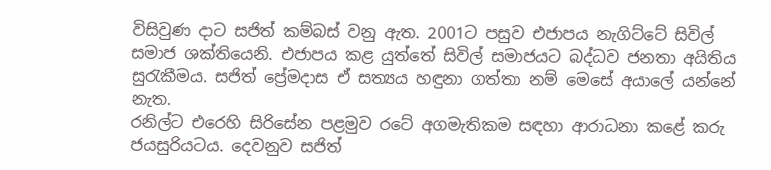විසිවුණ දාට සජිත් කම්බස් වනු ඇත. 2001ට පසුව එජාපය නැගිට්ටේ සිවිල් සමාජ ශක්තියෙනි. එජාපය කළ යුත්තේ සිවිල් සමාජයට බද්ධව ජනතා අයිතිය සුරැකීමය. සජිත් ප්‍රේමදාස ඒ සත්‍යය හඳුනා ගත්තා නම් මෙසේ අයාලේ යන්නේ නැත.
රනිල්ට එරෙහි සිරිසේන පළමුව රටේ අගමැතිකම සඳහා ආරාධනා කළේ කරු ජයසුරියටය. දෙවනුව සජිත්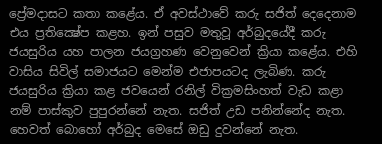ප්‍රේමදාසට කතා කළේය. ඒ අවස්ථාවේ කරු සජිත් දෙදෙනාම එය ප්‍රතික්‍ෂේප කළහ. ඉන් පසුව මතුවූ අර්බුදයේදී කරු ජයසුරිය යහ පාලන ජයග්‍රහණ වෙනුවෙන් ක්‍රියා කළේය. එහි වාසිය සිවිල් සමාජයට මෙන්ම එජාපයටද ලැබිණ. කරු ජයසුරිය ක්‍රියා කළ ජවයෙන් රනිල් වික්‍රමසිංහත් වැඩ කළා නම් පාස්කුව පුපුරන්නේ නැත. සජිත් උඩ පනින්නේද නැත. හෙවත් බොහෝ අර්බුද මෙසේ ඔඩු දුවන්නේ නැත.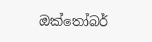ඔක්තෝබර්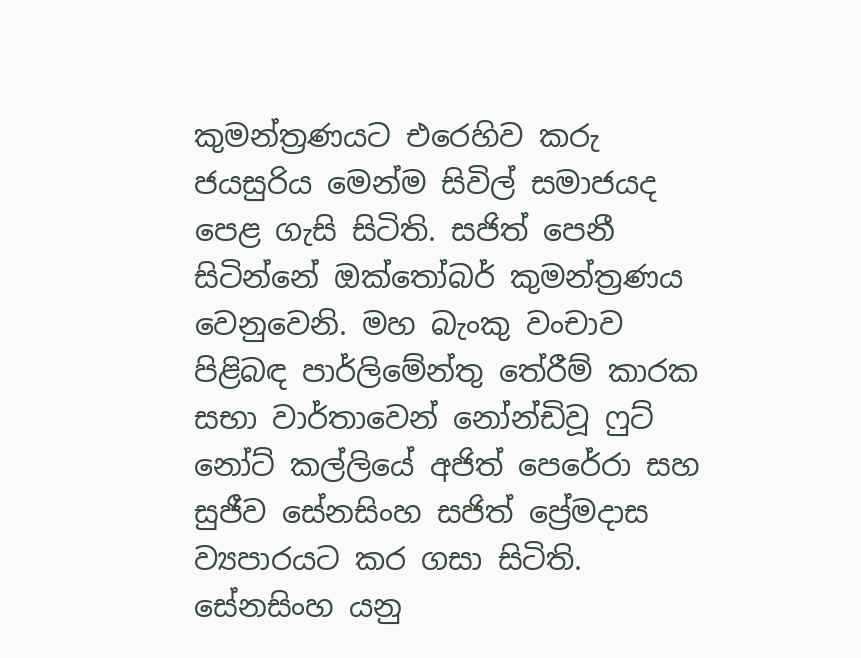කුමන්ත්‍රණයට එරෙහිව කරු ජයසුරිය මෙන්ම සිවිල් සමාජයද පෙළ ගැසි සිටිති. සජිත් පෙනී සිටින්නේ ඔක්තෝබර් කුමන්ත්‍රණය වෙනුවෙනි. මහ බැංකු වංචාව පිළිබඳ පාර්ලිමේන්තු තේරීම් කාරක සභා වාර්තාවෙන් නෝන්ඩිවූ ෆුට් නෝට් කල්ලියේ අජිත් පෙරේරා සහ සුජීව සේනසිංහ සජිත් ප්‍රේමදාස ව්‍යපාරයට කර ගසා සිටිති. සේනසිංහ යනු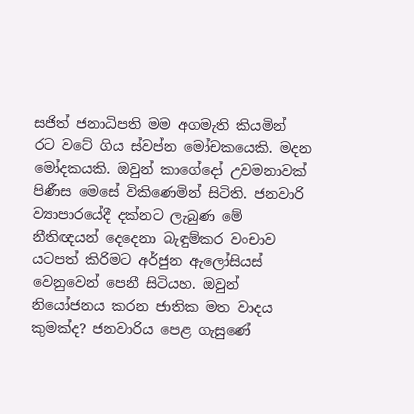සජිත් ජනාධිපති මම අගමැති කියමින් රට වටේ ගිය ස්වප්න මෝචකයෙකි. මදන මෝදකයකි. ඔවුන් කාගේදෝ උවමනාවක් පිණීස මෙසේ විකිණෙමින් සිටිති. ජනවාරි ව්‍යාපාරයේදී දක්නට ලැබුණ මේ නීතිඥයන් දෙදෙනා බැඳුම්කර වංචාව යටපත් කිරිමට අර්ජුන ඇලෝසියස් වෙනුවෙන් පෙනී සිටියහ. ඔවුන් නියෝජනය කරන ජාතික මත වාදය කුමක්ද? ජනවාරිය පෙළ ගැසුණේ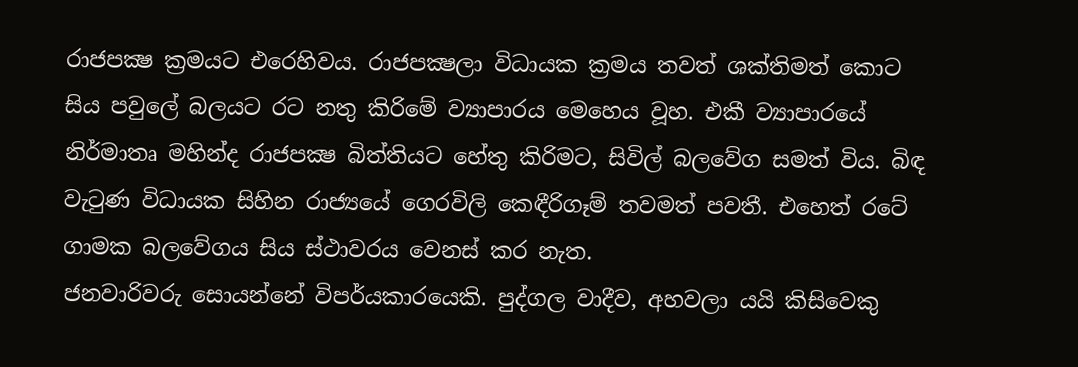රාජපක්‍ෂ ක්‍රමයට එරෙහිවය. රාජපක්‍ෂලා විධායක ක්‍රමය තවත් ශක්තිමත් කොට සිය පවුලේ බලයට රට නතු කිරිමේ ව්‍යාපාරය මෙහෙය වූහ. එකී ව්‍යාපාරයේ නිර්මාතෘ මහින්ද රාජපක්‍ෂ බිත්තියට හේතු කිරිමට, සිවිල් බලවේග සමත් විය. බිඳ වැටුණ විධායක සිහින රාජ්‍යයේ ගෙරවිලි කෙඳීරිගෑම් තවමත් පවතී. එහෙත් රටේ ගාමක බලවේගය සිය ස්ථාවරය වෙනස් කර නැත.
ජනවාරිවරු සොයන්නේ විපර්යකාරයෙකි. පුද්ගල වාදීව, අහවලා යයි කිසිවෙකු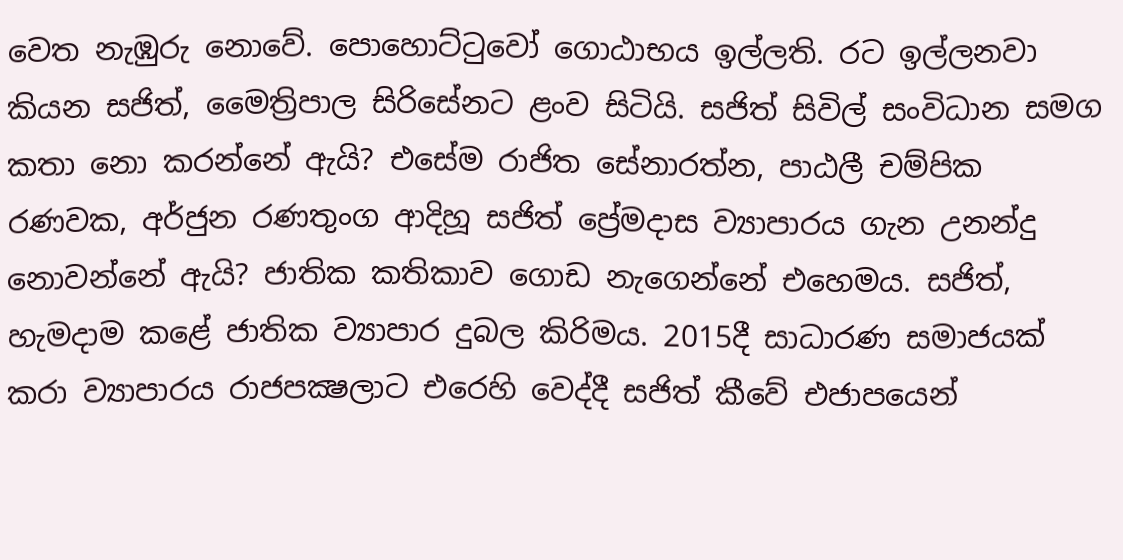වෙත නැඹුරු නොවේ. පොහොට්ටුවෝ ගොඨාභය ඉල්ලති. රට ඉල්ලනවා කියන සජිත්, මෛත්‍රිපාල සිරිසේනට ළංව සිටියි. සජිත් සිවිල් සංවිධාන සමග කතා නො කරන්නේ ඇයි? එසේම රාජිත සේනාරත්න, පාඨලී චම්පික රණවක, අර්ජුන රණතුංග ආදිහූ සජිත් ප්‍රේමදාස ව්‍යාපාරය ගැන උනන්දු නොවන්නේ ඇයි? ජාතික කතිකාව ගොඩ නැගෙන්නේ එහෙමය. සජිත්, හැමදාම කළේ ජාතික ව්‍යාපාර දුබල කිරිමය. 2015දී සාධාරණ සමාජයක් කරා ව්‍යාපාරය රාජපක්‍ෂලාට එරෙහි වෙද්දී සජිත් කීවේ එජාපයෙන්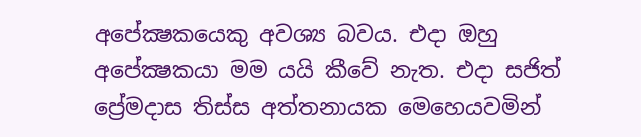අපේක්‍ෂකයෙකු අවශ්‍ය බවය. එදා ඔහු අපේක්‍ෂකයා මම යයි කීවේ නැත. එදා සජිත් ප්‍රේමදාස තිස්ස අත්තනායක මෙහෙයවමින්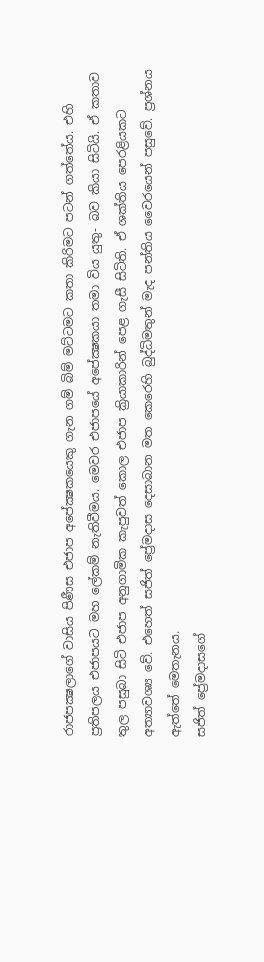රාජපක්‍ෂලාගේ වාසිය පිණීස එජාප අපේක්‍ෂකයෙකු ගැන ගම් බිම් මට්ටමට කතා කිරිමට පටන් ගත්තේය. එහි ප්‍රතිපලය එජාපයට මහ ලේකම් නැතිවීමය. මෙවර එජාපයේ අපේක්‍ෂකයා තමා විය යුතු- බව කියා සිටියි. ඒ කතාව තුල පසුබා සිටි එජාප අනුගාමික කැපුවත් කොල එජාප ක්‍රියාකාරින් පෙළ ගැසී සිටිති. ඒ ශක්තිය පෙරළියකට අත්‍යාවශ්‍ය වේ. එහෙත් සජිත් ප්‍රේමදාස දෙසාබාන මත කෙරෙහි බුද්ධිමතුන් මැද පන්තිය වෛරයෙන් පසුවේ. ප්‍රශ්නය ඇත්තේ මෙතැනය.
සජිත් ප්‍රේමදාසගේ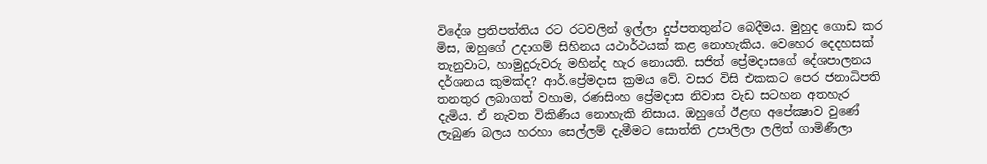විදේශ ප්‍රතිපත්තිය රට රටවලින් ඉල්ලා දුප්පතතුන්ට බෙදීමය. මුහුද ගොඩ කර මිස, ඔහුගේ උදාගම් සිහිනය යථාර්ථයක් කළ නොහැකිය. වෙහෙර දෙදහසක් තැනුවාට, හාමුදුරුවරු මහින්ද හැර නොයති. සජිත් ප්‍රේමදාසගේ දේශපාලනය දර්ශනය කුමක්ද? ආර්.ප්‍රේමදාස ක්‍රමය වේ. වසර විසි එකකට පෙර ජනාධිපති තනතුර ලබාගත් වහාම, රණසිංහ ප්‍රේමදාස නිවාස වැඩ සටහන අතහැර දැමිය. ඒ නැවත විකිණීය නොහැකි නිසාය. ඔහුගේ ඊළඟ අපේක්‍ෂාව වුණේ ලැබුණ බලය හරහා සෙල්ලම් දැමීමට සොත්ති උපාලිලා ලලිත් ගාමිණීලා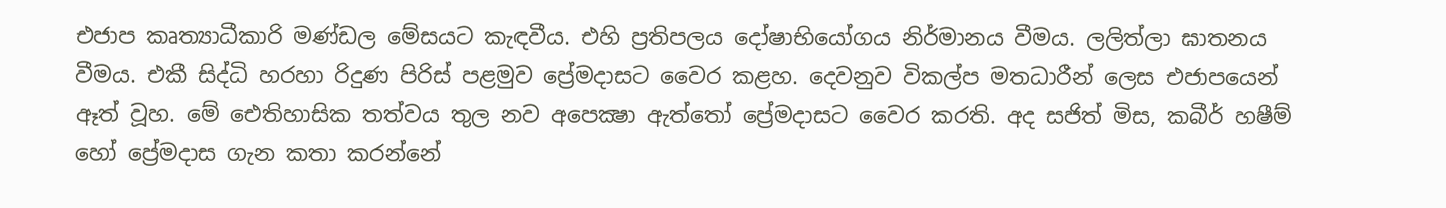එජාප කෘත්‍යාධීකාරි මණ්ඩල මේසයට කැඳවීය. එහි ප්‍රතිපලය දෝෂාභියෝගය නිර්මානය වීමය. ලලිත්ලා ඝාතනය වීමය. එකී සිද්ධි හරහා රිදුණ පිරිස් පළමුව ප්‍රේමදාසට වෛර කළහ. දෙවනුව විකල්ප මතධාරීන් ලෙස එජාපයෙන් ඈත් වූහ. මේ ඓතිහාසික තත්වය තුල නව අපෙක්‍ෂා ඇත්තෝ ප්‍රේමදාසට වෛර කරති. අද සජිත් මිස, කබීර් හෂීම් හෝ ප්‍රේමදාස ගැන කතා කරන්නේ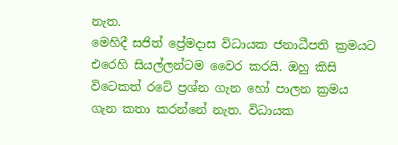නැත.
මෙහිදී සජිත් ප්‍රේමදාස විධායක ජනාධීපති ක්‍රමයට එරෙහි සියල්ලන්ටම වෛර කරයි. ඔහු කිසි විටෙකත් රටේ ප්‍රශ්න ගැන හෝ පාලන ක්‍රමය ගැන කතා කරන්නේ නැත. විධායක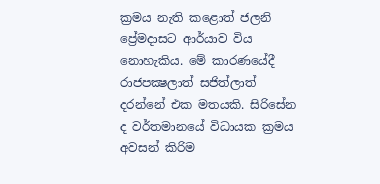ක්‍රමය නැති කළොත් ජලනි ප්‍රේමදාසට ආර්යාව විය නොහැකිය. මේ කාරණයේදී රාජපක්‍ෂලාත් සජිත්ලාත් දරන්නේ එක මතයකි. සිරිසේන ද වර්තමානයේ විධායක ක්‍රමය අවසන් කිරිම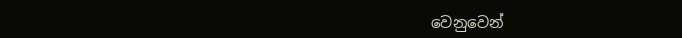වෙනුවෙන්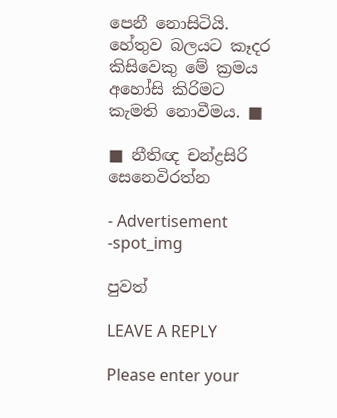පෙනී නොසිටියි. හේතුව බලයට කෑදර කිසිවෙකු මේ ක්‍රමය අහෝසි කිරිමට කැමති නොවීමය. ■

■ නීතිඥ චන්ද්‍රසිරි සෙනෙවිරත්න

- Advertisement -spot_img

පුවත්

LEAVE A REPLY

Please enter your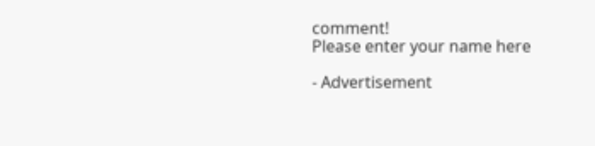comment!
Please enter your name here

- Advertisement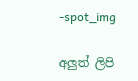-spot_img

අලුත් ලිපි